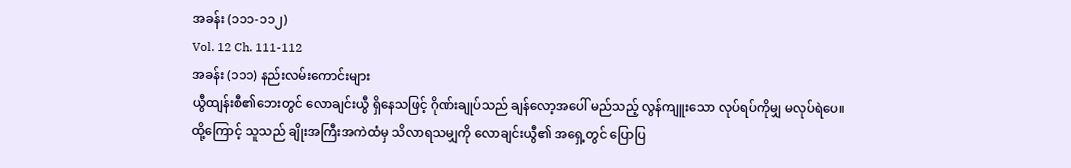အခန်း (၁၁၁-၁၁၂)
Vol. 12 Ch. 111-112
အခန်း (၁၁၁) နည်းလမ်းကောင်းများ
ယွီထျန်းစီ၏ဘေးတွင် လောချင်းယွီ ရှိနေသဖြင့် ဂိုဏ်းချုပ်သည် ချန်လော့အပေါ် မည်သည့် လွန်ကျူးသော လုပ်ရပ်ကိုမျှ မလုပ်ရဲပေ။
ထို့ကြောင့် သူသည် ချိုးအကြီးအကဲထံမှ သိလာရသမျှကို လောချင်းယွီ၏ အရှေ့တွင် ပြောပြ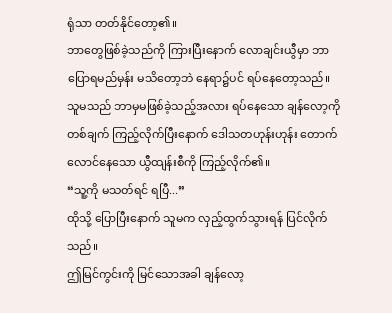ရုံသာ တတ်နိုင်တော့၏။
ဘာတွေဖြစ်ခဲ့သည်ကို ကြားပြီးနောက် လောချင်းယွီမှာ ဘာပြောရမည်မှန်း မသိတော့ဘဲ နေရာ၌ပင် ရပ်နေတော့သည်။
သူမသည် ဘာမှမဖြစ်ခဲ့သည့်အလား ရပ်နေသော ချန်လော့ကို တစ်ချက် ကြည့်လိုက်ပြီးနောက် ဒေါသတဟုန်းဟုန်း တောက်လောင်နေသော ယွီထျန်းစီကို ကြည့်လိုက်၏။
“သူ့ကို မသတ်ရင် ရပြီ...”
ထိုသို့ ပြောပြီးနောက် သူမက လှည့်ထွက်သွားရန် ပြင်လိုက်သည်။
ဤမြင်ကွင်းကို မြင်သောအခါ ချန်လော့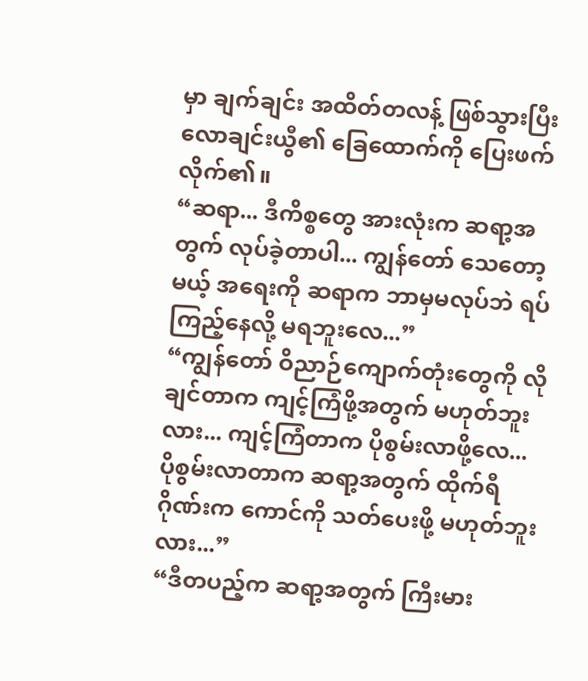မှာ ချက်ချင်း အထိတ်တလန့် ဖြစ်သွားပြီး လောချင်းယွီ၏ ခြေထောက်ကို ပြေးဖက်လိုက်၏။
“ဆရာ... ဒီကိစ္စတွေ အားလုံးက ဆရာ့အတွက် လုပ်ခဲ့တာပါ... ကျွန်တော် သေတော့မယ့် အရေးကို ဆရာက ဘာမှမလုပ်ဘဲ ရပ်ကြည့်နေလို့ မရဘူးလေ...”
“ကျွန်တော် ဝိညာဉ်ကျောက်တုံးတွေကို လိုချင်တာက ကျင့်ကြံဖို့အတွက် မဟုတ်ဘူးလား... ကျင့်ကြံတာက ပိုစွမ်းလာဖို့လေ... ပိုစွမ်းလာတာက ဆရာ့အတွက် ထိုက်ရီဂိုဏ်းက ကောင်ကို သတ်ပေးဖို့ မဟုတ်ဘူးလား...”
“ဒီတပည့်က ဆရာ့အတွက် ကြီးမား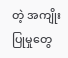တဲ့ အကျိုးပြုမှုတွေ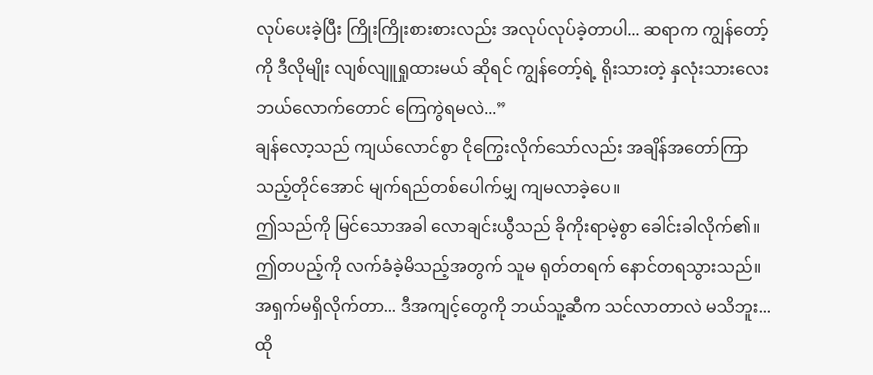လုပ်ပေးခဲ့ပြီး ကြိုးကြိုးစားစားလည်း အလုပ်လုပ်ခဲ့တာပါ... ဆရာက ကျွန်တော့်ကို ဒီလိုမျိုး လျစ်လျူရှုထားမယ် ဆိုရင် ကျွန်တော့်ရဲ့ ရိုးသားတဲ့ နှလုံးသားလေး ဘယ်လောက်တောင် ကြေကွဲရမလဲ...”
ချန်လော့သည် ကျယ်လောင်စွာ ငိုကြွေးလိုက်သော်လည်း အချိန်အတော်ကြာသည့်တိုင်အောင် မျက်ရည်တစ်ပေါက်မျှ ကျမလာခဲ့ပေ။
ဤသည်ကို မြင်သောအခါ လောချင်းယွီသည် ခိုကိုးရာမဲ့စွာ ခေါင်းခါလိုက်၏။
ဤတပည့်ကို လက်ခံခဲ့မိသည့်အတွက် သူမ ရုတ်တရက် နောင်တရသွားသည်။
အရှက်မရှိလိုက်တာ... ဒီအကျင့်တွေကို ဘယ်သူ့ဆီက သင်လာတာလဲ မသိဘူး...
ထို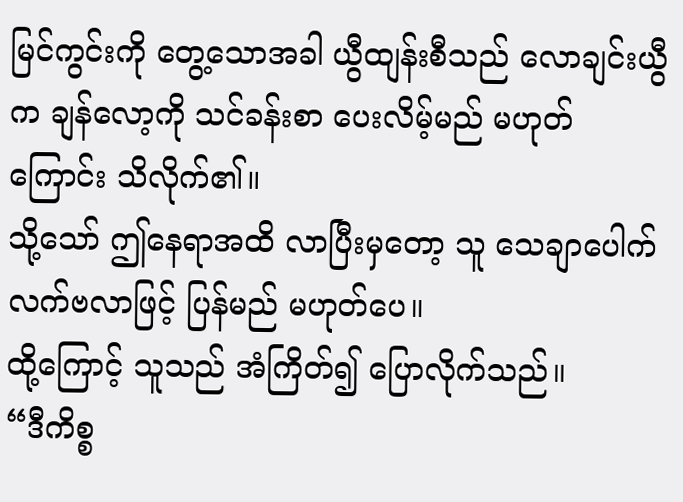မြင်ကွင်းကို တွေ့သောအခါ ယွီထျန်းစီသည် လောချင်းယွီက ချန်လော့ကို သင်ခန်းစာ ပေးလိမ့်မည် မဟုတ်ကြောင်း သိလိုက်၏။
သို့သော် ဤနေရာအထိ လာပြီးမှတော့ သူ သေချာပေါက် လက်ဗလာဖြင့် ပြန်မည် မဟုတ်ပေ။
ထို့ကြောင့် သူသည် အံကြိတ်၍ ပြောလိုက်သည်။
“ဒီကိစ္စ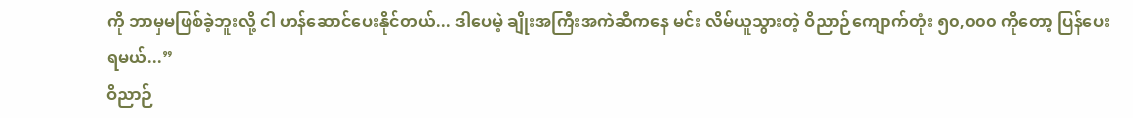ကို ဘာမှမဖြစ်ခဲ့ဘူးလို့ ငါ ဟန်ဆောင်ပေးနိုင်တယ်... ဒါပေမဲ့ ချိုးအကြီးအကဲဆီကနေ မင်း လိမ်ယူသွားတဲ့ ဝိညာဉ်ကျောက်တုံး ၅၀,၀၀၀ ကိုတော့ ပြန်ပေးရမယ်...”
ဝိညာဉ်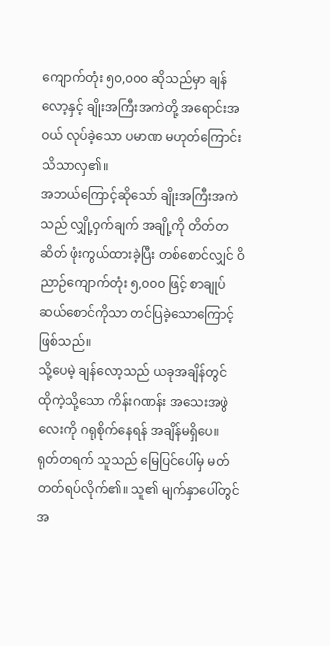ကျောက်တုံး ၅၀,၀၀၀ ဆိုသည်မှာ ချန်လော့နှင့် ချိုးအကြီးအကဲတို့ အရောင်းအဝယ် လုပ်ခဲ့သော ပမာဏ မဟုတ်ကြောင်း သိသာလှ၏။
အဘယ်ကြောင့်ဆိုသော် ချိုးအကြီးအကဲသည် လျှို့ဝှက်ချက် အချို့ကို တိတ်တဆိတ် ဖုံးကွယ်ထားခဲ့ပြီး တစ်စောင်လျှင် ဝိညာဉ်ကျောက်တုံး ၅,၀၀၀ ဖြင့် စာချုပ် ဆယ်စောင်ကိုသာ တင်ပြခဲ့သောကြောင့် ဖြစ်သည်။
သို့ပေမဲ့ ချန်လော့သည် ယခုအချိန်တွင် ထိုကဲ့သို့သော ကိန်းဂဏန်း အသေးအဖွဲလေးကို ဂရုစိုက်နေရန် အချိန်မရှိပေ။
ရုတ်တရက် သူသည် မြေပြင်ပေါ်မှ မတ်တတ်ရပ်လိုက်၏။ သူ၏ မျက်နှာပေါ်တွင် အ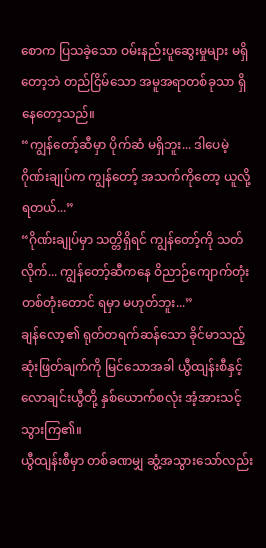စောက ပြသခဲ့သော ဝမ်းနည်းပူဆွေးမှုများ မရှိတော့ဘဲ တည်ငြိမ်သော အမူအရာတစ်ခုသာ ရှိနေတော့သည်။
“ကျွန်တော့်ဆီမှာ ပိုက်ဆံ မရှိဘူး... ဒါပေမဲ့ ဂိုဏ်းချုပ်က ကျွန်တော့် အသက်ကိုတော့ ယူလို့ ရတယ်...”
“ဂိုဏ်းချုပ်မှာ သတ္တိရှိရင် ကျွန်တော့်ကို သတ်လိုက်... ကျွန်တော့်ဆီကနေ ဝိညာဉ်ကျောက်တုံး တစ်တုံးတောင် ရမှာ မဟုတ်ဘူး...”
ချန်လော့၏ ရုတ်တရက်ဆန်သော ခိုင်မာသည့်ဆုံးဖြတ်ချက်ကို မြင်သောအခါ ယွီထျန်းစီနှင့် လောချင်းယွီတို့ နှစ်ယောက်စလုံး အံ့အားသင့်သွားကြ၏။
ယွီထျန်းစီမှာ တစ်ခဏမျှ ဆွံ့အသွားသော်လည်း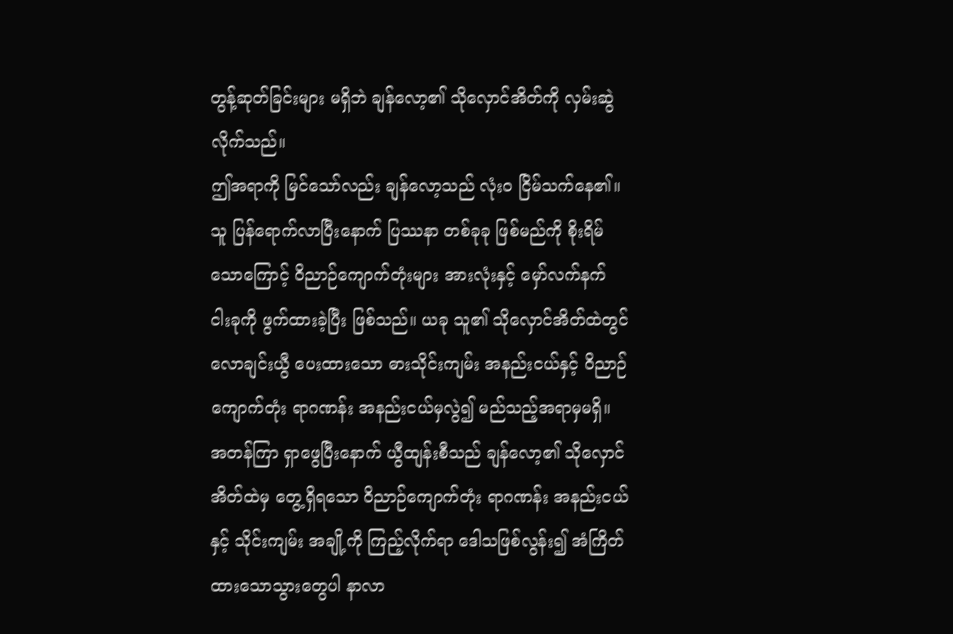တွန့်ဆုတ်ခြင်းများ မရှိဘဲ ချန်လော့၏ သိုလှောင်အိတ်ကို လှမ်းဆွဲလိုက်သည်။
ဤအရာကို မြင်သော်လည်း ချန်လော့သည် လုံးဝ ငြိမ်သက်နေ၏။
သူ ပြန်ရောက်လာပြီးနောက် ပြဿနာ တစ်ခုခု ဖြစ်မည်ကို စိုးရိမ်သောကြောင့် ဝိညာဉ်ကျောက်တုံးများ အားလုံးနှင့် မှော်လက်နက် ငါးခုကို ဖွက်ထားခဲ့ပြီး ဖြစ်သည်။ ယခု သူ၏ သိုလှောင်အိတ်ထဲတွင် လောချင်းယွီ ပေးထားသော ဓားသိုင်းကျမ်း အနည်းငယ်နှင့် ဝိညာဉ်ကျောက်တုံး ရာဂဏန်း အနည်းငယ်မှလွဲ၍ မည်သည့်အရာမှမရှိ။
အတန်ကြာ ရှာဖွေပြီးနောက် ယွီထျန်းစီသည် ချန်လော့၏ သိုလှောင်အိတ်ထဲမှ တွေ့ရှိရသော ဝိညာဉ်ကျောက်တုံး ရာဂဏန်း အနည်းငယ်နှင့် သိုင်းကျမ်း အချို့ကို ကြည့်လိုက်ရာ ဒေါသဖြစ်လွန်း၍ အံကြိတ်ထားသောသွားတွေပါ နာလာ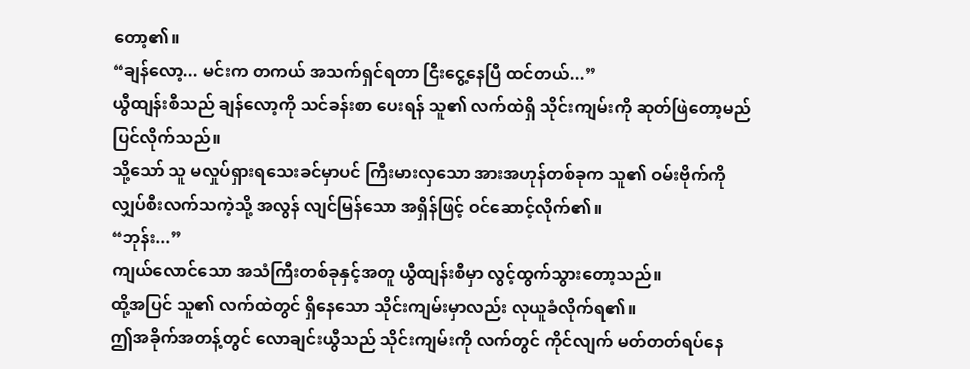တော့၏။
“ချန်လော့... မင်းက တကယ် အသက်ရှင်ရတာ ငြီးငွေ့နေပြီ ထင်တယ်...”
ယွီထျန်းစီသည် ချန်လော့ကို သင်ခန်းစာ ပေးရန် သူ၏ လက်ထဲရှိ သိုင်းကျမ်းကို ဆုတ်ဖြဲတော့မည် ပြင်လိုက်သည်။
သို့သော် သူ မလှုပ်ရှားရသေးခင်မှာပင် ကြီးမားလှသော အားအဟုန်တစ်ခုက သူ၏ ဝမ်းဗိုက်ကို လျှပ်စီးလက်သကဲ့သို့ အလွန် လျင်မြန်သော အရှိန်ဖြင့် ဝင်ဆောင့်လိုက်၏။
“ဘုန်း...”
ကျယ်လောင်သော အသံကြီးတစ်ခုနှင့်အတူ ယွီထျန်းစီမှာ လွင့်ထွက်သွားတော့သည်။
ထို့အပြင် သူ၏ လက်ထဲတွင် ရှိနေသော သိုင်းကျမ်းမှာလည်း လုယူခံလိုက်ရ၏။
ဤအခိုက်အတန့်တွင် လောချင်းယွီသည် သိုင်းကျမ်းကို လက်တွင် ကိုင်လျက် မတ်တတ်ရပ်နေ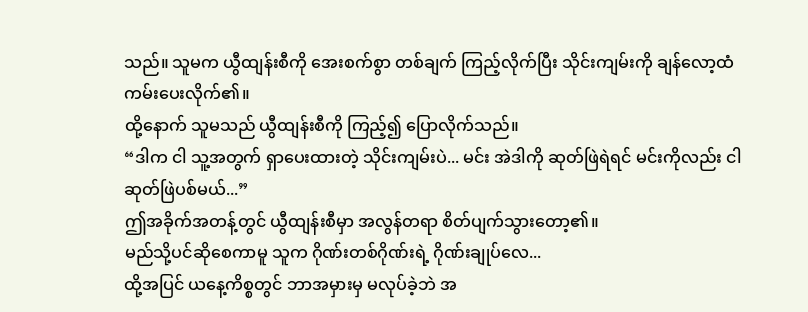သည်။ သူမက ယွီထျန်းစီကို အေးစက်စွာ တစ်ချက် ကြည့်လိုက်ပြီး သိုင်းကျမ်းကို ချန်လော့ထံ ကမ်းပေးလိုက်၏။
ထို့နောက် သူမသည် ယွီထျန်းစီကို ကြည့်၍ ပြောလိုက်သည်။
“ဒါက ငါ သူ့အတွက် ရှာပေးထားတဲ့ သိုင်းကျမ်းပဲ... မင်း အဲဒါကို ဆုတ်ဖြဲရဲရင် မင်းကိုလည်း ငါ ဆုတ်ဖြဲပစ်မယ်...”
ဤအခိုက်အတန့်တွင် ယွီထျန်းစီမှာ အလွန်တရာ စိတ်ပျက်သွားတော့၏။
မည်သို့ပင်ဆိုစေကာမူ သူက ဂိုဏ်းတစ်ဂိုဏ်းရဲ့ ဂိုဏ်းချုပ်လေ...
ထို့အပြင် ယနေ့ကိစ္စတွင် ဘာအမှားမှ မလုပ်ခဲ့ဘဲ အ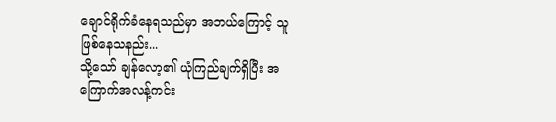ချောင်ရိုက်ခံနေရသည်မှာ အဘယ်ကြောင့် သူဖြစ်နေသနည်း...
သို့သော် ချန်လော့၏ ယုံကြည်ချက်ရှိပြီး အကြောက်အလန့်ကင်း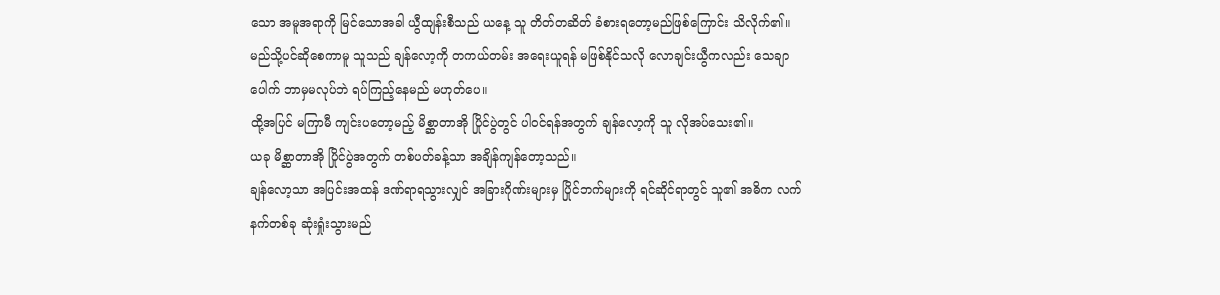သော အမူအရာကို မြင်သောအခါ ယွီထျန်းစီသည် ယနေ့ သူ တိတ်တဆိတ် ခံစားရတော့မည်ဖြစ်ကြောင်း သိလိုက်၏။
မည်သို့ပင်ဆိုစေကာမူ သူသည် ချန်လော့ကို တကယ်တမ်း အရေးယူရန် မဖြစ်နိုင်သလို လောချင်းယွီကလည်း သေချာပေါက် ဘာမှမလုပ်ဘဲ ရပ်ကြည့်နေမည် မဟုတ်ပေ။
ထို့အပြင် မကြာမီ ကျင်းပတော့မည့် မိစ္ဆာတာအို ပြိုင်ပွဲတွင် ပါဝင်ရန်အတွက် ချန်လော့ကို သူ လိုအပ်သေး၏။
ယခု မိစ္ဆာတာအို ပြိုင်ပွဲအတွက် တစ်ပတ်ခန့်သာ အချိန်ကျန်တော့သည်။
ချန်လော့သာ အပြင်းအထန် ဒဏ်ရာရသွားလျှင် အခြားဂိုဏ်းများမှ ပြိုင်ဘက်များကို ရင်ဆိုင်ရာတွင် သူ၏ အဓိက လက်နက်တစ်ခု ဆုံးရှုံးသွားမည်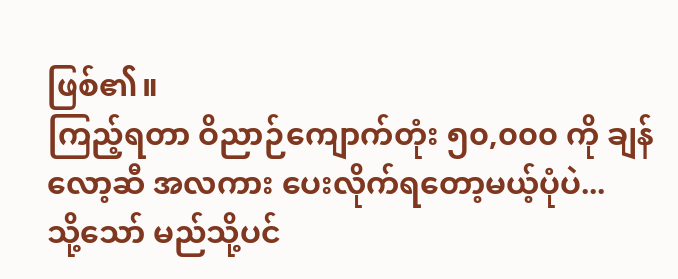ဖြစ်၏။
ကြည့်ရတာ ဝိညာဉ်ကျောက်တုံး ၅၀,၀၀၀ ကို ချန်လော့ဆီ အလကား ပေးလိုက်ရတော့မယ့်ပုံပဲ...
သို့သော် မည်သို့ပင်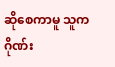ဆိုစေကာမူ သူက ဂိုဏ်း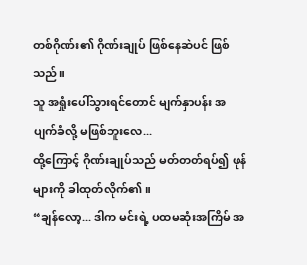တစ်ဂိုဏ်း၏ ဂိုဏ်းချုပ် ဖြစ်နေဆဲပင် ဖြစ်သည်။
သူ အရှုံးပေါ်သွားရင်တောင် မျက်နှာပန်း အပျက်ခံလို့ မဖြစ်ဘူးလေ...
ထို့ကြောင့် ဂိုဏ်းချုပ်သည် မတ်တတ်ရပ်၍ ဖုန်များကို ခါထုတ်လိုက်၏။
“ချန်လော့... ဒါက မင်းရဲ့ ပထမဆုံးအကြိမ် အ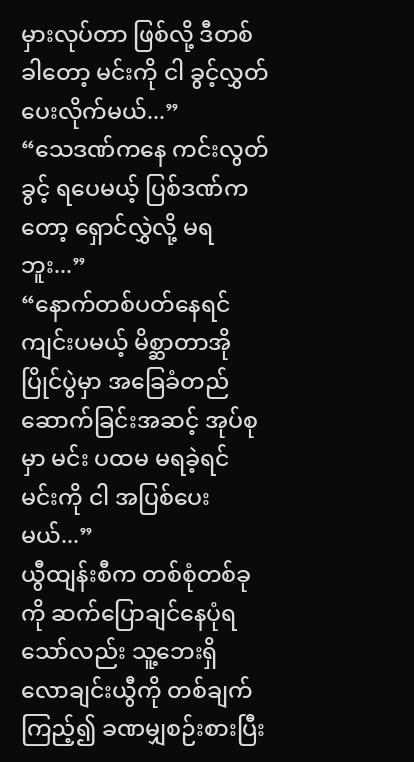မှားလုပ်တာ ဖြစ်လို့ ဒီတစ်ခါတော့ မင်းကို ငါ ခွင့်လွှတ်ပေးလိုက်မယ်...”
“သေဒဏ်ကနေ ကင်းလွတ်ခွင့် ရပေမယ့် ပြစ်ဒဏ်ကတော့ ရှောင်လွှဲလို့ မရဘူး...”
“နောက်တစ်ပတ်နေရင် ကျင်းပမယ့် မိစ္ဆာတာအို ပြိုင်ပွဲမှာ အခြေခံတည်ဆောက်ခြင်းအဆင့် အုပ်စုမှာ မင်း ပထမ မရခဲ့ရင် မင်းကို ငါ အပြစ်ပေးမယ်...”
ယွီထျန်းစီက တစ်စုံတစ်ခုကို ဆက်ပြောချင်နေပုံရသော်လည်း သူ့ဘေးရှိ လောချင်းယွီကို တစ်ချက် ကြည့်၍ ခဏမျှစဉ်းစားပြီး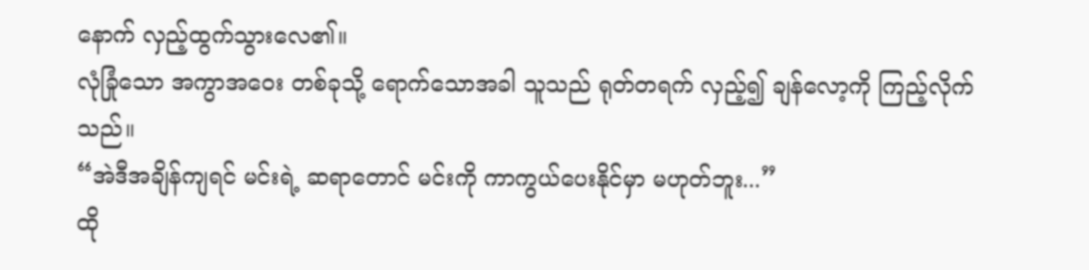နောက် လှည့်ထွက်သွားလေ၏။
လုံခြုံသော အကွာအဝေး တစ်ခုသို့ ရောက်သောအခါ သူသည် ရုတ်တရက် လှည့်၍ ချန်လော့ကို ကြည့်လိုက်သည်။
“အဲဒီအချိန်ကျရင် မင်းရဲ့ ဆရာတောင် မင်းကို ကာကွယ်ပေးနိုင်မှာ မဟုတ်ဘူး...”
ထို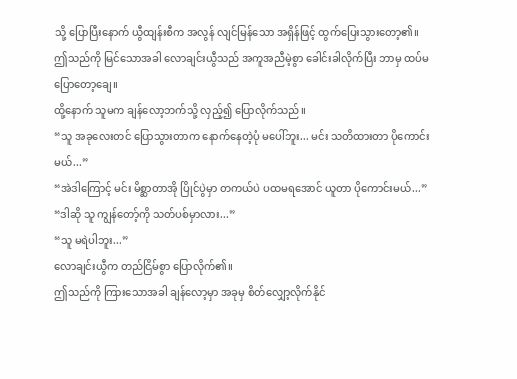သို့ ပြောပြီးနောက် ယွီထျန်းစီက အလွန် လျင်မြန်သော အရှိန်ဖြင့် ထွက်ပြေးသွားတော့၏။
ဤသည်ကို မြင်သောအခါ လောချင်းယွီသည် အကူအညီမဲ့စွာ ခေါင်းခါလိုက်ပြီး ဘာမှ ထပ်မပြောတော့ချေ။
ထို့နောက် သူမက ချန်လော့ဘက်သို့ လှည့်၍ ပြောလိုက်သည်။
“သူ အခုလေးတင် ပြောသွားတာက နောက်နေတဲ့ပုံ မပေါ်ဘူး... မင်း သတိထားတာ ပိုကောင်းမယ်...”
“အဲဒါကြောင့် မင်း မိစ္ဆာတာအို ပြိုင်ပွဲမှာ တကယ်ပဲ ပထမရအောင် ယူတာ ပိုကောင်းမယ်...”
“ဒါဆို သူ ကျွန်တော့်ကို သတ်ပစ်မှာလား...”
“သူ မရဲပါဘူး...”
လောချင်းယွီက တည်ငြိမ်စွာ ပြောလိုက်၏။
ဤသည်ကို ကြားသောအခါ ချန်လော့မှာ အခုမှ စိတ်လျှော့လိုက်နိုင်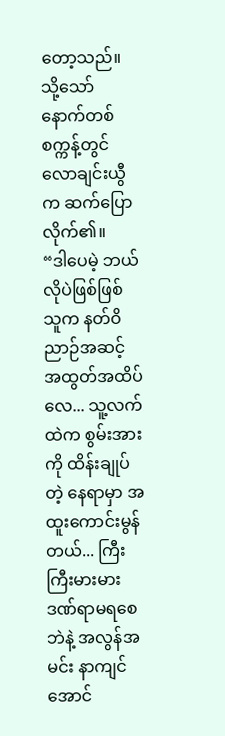တော့သည်။
သို့သော် နောက်တစ်စက္ကန့်တွင် လောချင်းယွီက ဆက်ပြောလိုက်၏။
“ဒါပေမဲ့ ဘယ်လိုပဲဖြစ်ဖြစ် သူက နတ်ဝိညာဉ်အဆင့် အထွတ်အထိပ်လေ... သူ့လက်ထဲက စွမ်းအားကို ထိန်းချုပ်တဲ့ နေရာမှာ အထူးကောင်းမွန်တယ်... ကြီးကြီးမားမား ဒဏ်ရာမရစေဘဲနဲ့ အလွန်အမင်း နာကျင်အောင်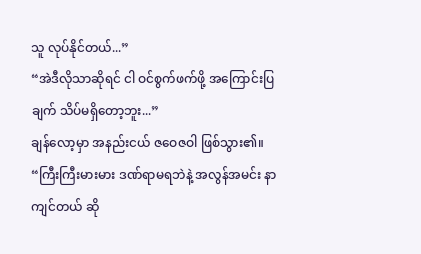သူ လုပ်နိုင်တယ်...”
“အဲဒီလိုသာဆိုရင် ငါ ဝင်စွက်ဖက်ဖို့ အကြောင်းပြချက် သိပ်မရှိတော့ဘူး...”
ချန်လော့မှာ အနည်းငယ် ဇဝေဇဝါ ဖြစ်သွား၏။
“ကြီးကြီးမားမား ဒဏ်ရာမရဘဲနဲ့ အလွန်အမင်း နာကျင်တယ် ဆို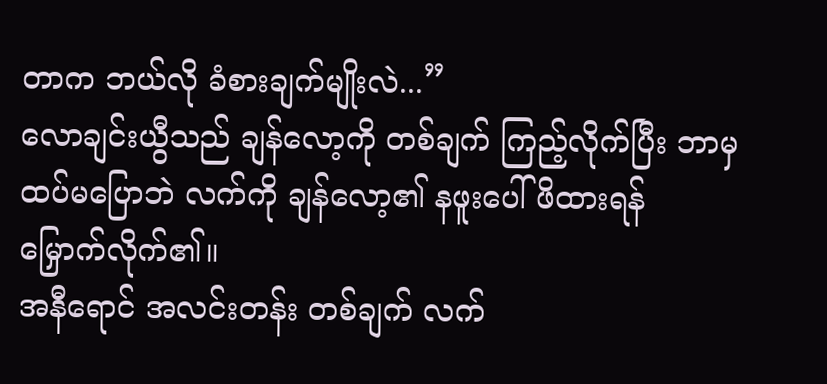တာက ဘယ်လို ခံစားချက်မျိုးလဲ...”
လောချင်းယွီသည် ချန်လော့ကို တစ်ချက် ကြည့်လိုက်ပြီး ဘာမှ ထပ်မပြောဘဲ လက်ကို ချန်လော့၏ နဖူးပေါ် ဖိထားရန် မြှောက်လိုက်၏။
အနီရောင် အလင်းတန်း တစ်ချက် လက်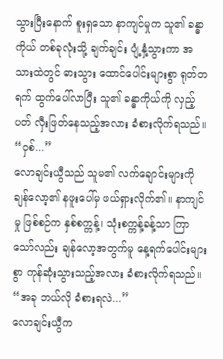သွားပြီးနောက် စူးရှသော နာကျင်မှုက သူ၏ ခန္ဓာကိုယ် တစ်ခုလုံးသို့ ချက်ချင်း ပျံ့နှံ့သွားကာ အသားထဲတွင် ဓားသွား ထောင်ပေါင်းများစွာ ရုတ်တရက် ထွက်ပေါ်လာပြီး သူ၏ ခန္ဓာကိုယ်ကို လှည့်ပတ် လှီးဖြတ်နေသည့်အလား ခံစားလိုက်ရသည်။
“ဝှစ်...”
လောချင်းယွီသည် သူမ၏ လက်ချောင်းများကို ချန်လော့၏ နဖူးပေါ်မှ ဖယ်ရှားလိုက်၏။ နာကျင်မှု ဖြစ်စဉ်က နှစ်စက္ကန့်၊ သုံးစက္ကန့်ခန့်သာ ကြာသော်လည်း ချန်လော့အတွက်မူ နေ့ရက်ပေါင်းများစွာ ကုန်ဆုံးသွားသည့်အလား ခံစားလိုက်ရသည်။
“အခု ဘယ်လို ခံစားရလဲ...”
လောချင်းယွီက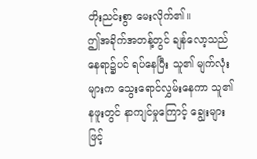တိုးညင်းစွာ မေးလိုက်၏။
ဤအခိုက်အတန့်တွင် ချန်လော့သည် နေရာ၌ပင် ရပ်နေပြီး သူ၏ မျက်လုံးများက သွေးရောင်လွှမ်းနေကာ သူ၏ နဖူးတွင် နာကျင်မှုကြောင့် ချွေးများ ဖြင့်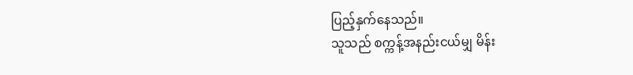ပြည့်နှက်နေသည်။
သူသည် စက္ကန့်အနည်းငယ်မျှ မိန်း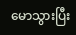မောသွားပြီး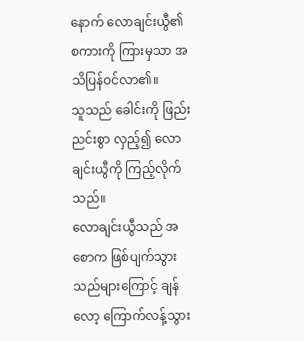နောက် လောချင်းယွီ၏ စကားကို ကြားမှသာ အသိပြန်ဝင်လာ၏။
သူသည် ခေါင်းကို ဖြည်းညင်းစွာ လှည့်၍ လောချင်းယွီကို ကြည့်လိုက်သည်။
လောချင်းယွီသည် အစောက ဖြစ်ပျက်သွားသည်များကြောင့် ချန်လော့ ကြောက်လန့်သွား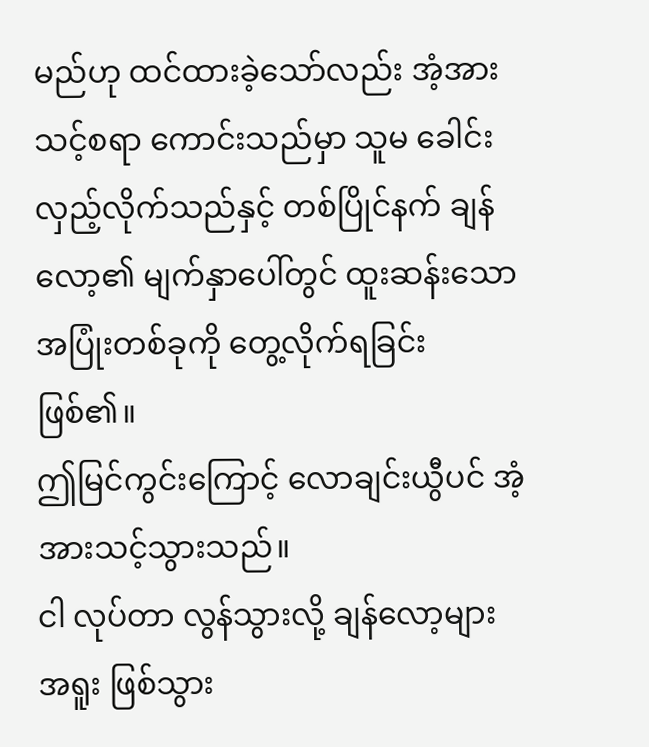မည်ဟု ထင်ထားခဲ့သော်လည်း အံ့အားသင့်စရာ ကောင်းသည်မှာ သူမ ခေါင်းလှည့်လိုက်သည်နှင့် တစ်ပြိုင်နက် ချန်လော့၏ မျက်နှာပေါ်တွင် ထူးဆန်းသော အပြုံးတစ်ခုကို တွေ့လိုက်ရခြင်း ဖြစ်၏။
ဤမြင်ကွင်းကြောင့် လောချင်းယွီပင် အံ့အားသင့်သွားသည်။
ငါ လုပ်တာ လွန်သွားလို့ ချန်လော့များ အရူး ဖြစ်သွား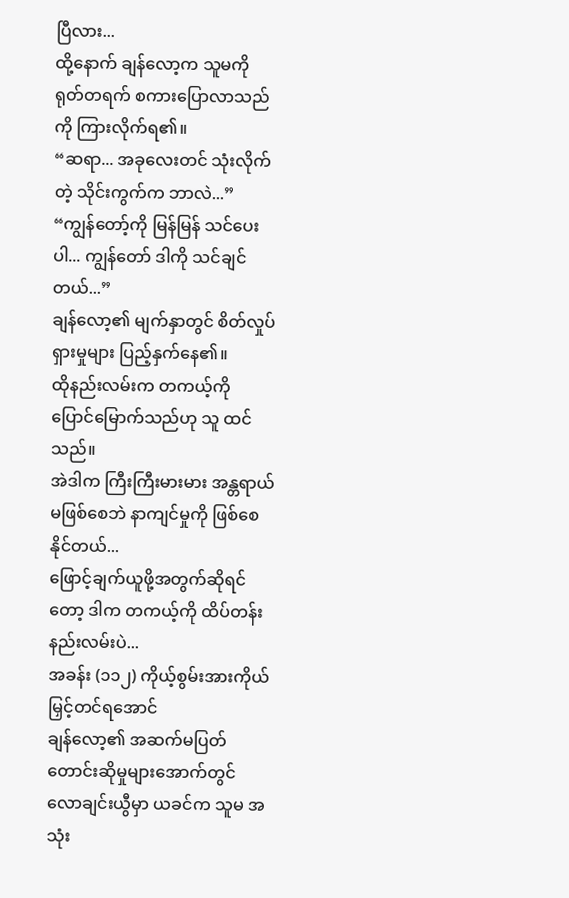ပြီလား...
ထို့နောက် ချန်လော့က သူမကို ရုတ်တရက် စကားပြောလာသည်ကို ကြားလိုက်ရ၏။
“ဆရာ... အခုလေးတင် သုံးလိုက်တဲ့ သိုင်းကွက်က ဘာလဲ...”
“ကျွန်တော့်ကို မြန်မြန် သင်ပေးပါ... ကျွန်တော် ဒါကို သင်ချင်တယ်...”
ချန်လော့၏ မျက်နှာတွင် စိတ်လှုပ်ရှားမှုများ ပြည့်နှက်နေ၏။
ထိုနည်းလမ်းက တကယ့်ကို ပြောင်မြောက်သည်ဟု သူ ထင်သည်။
အဲဒါက ကြီးကြီးမားမား အန္တရာယ် မဖြစ်စေဘဲ နာကျင်မှုကို ဖြစ်စေနိုင်တယ်...
ဖြောင့်ချက်ယူဖို့အတွက်ဆိုရင်တော့ ဒါက တကယ့်ကို ထိပ်တန်း နည်းလမ်းပဲ...
အခန်း (၁၁၂) ကိုယ့်စွမ်းအားကိုယ် မြှင့်တင်ရအောင်
ချန်လော့၏ အဆက်မပြတ် တောင်းဆိုမှုများအောက်တွင် လောချင်းယွီမှာ ယခင်က သူမ အသုံး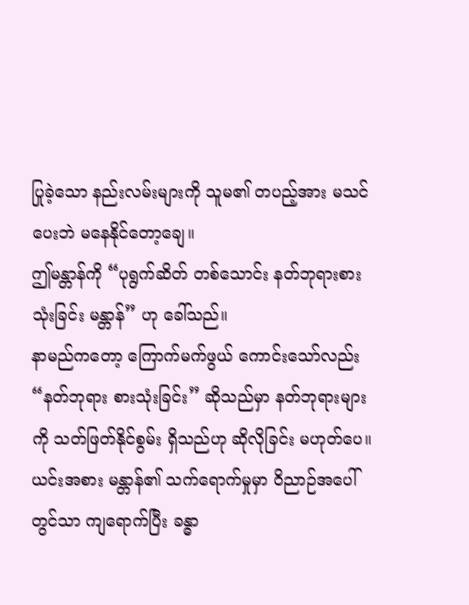ပြုခဲ့သော နည်းလမ်းများကို သူမ၏ တပည့်အား မသင်ပေးဘဲ မနေနိုင်တော့ချေ။
ဤမန္တာန်ကို “ပုရွက်ဆိတ် တစ်သောင်း နတ်ဘုရားစားသုံးခြင်း မန္တာန်” ဟု ခေါ်သည်။
နာမည်ကတော့ ကြောက်မက်ဖွယ် ကောင်းသော်လည်း “နတ်ဘုရား စားသုံးခြင်း” ဆိုသည်မှာ နတ်ဘုရားများကို သတ်ဖြတ်နိုင်စွမ်း ရှိသည်ဟု ဆိုလိုခြင်း မဟုတ်ပေ။ ယင်းအစား မန္တာန်၏ သက်ရောက်မှုမှာ ဝိညာဉ်အပေါ်တွင်သာ ကျရောက်ပြီး ခန္ဓာ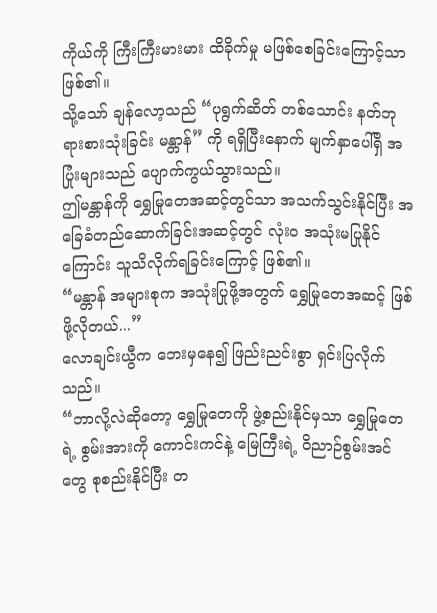ကိုယ်ကို ကြီးကြီးမားမား ထိခိုက်မှု မဖြစ်စေခြင်းကြောင့်သာ ဖြစ်၏။
သို့သော် ချန်လော့သည် “ပုရွက်ဆိတ် တစ်သောင်း နတ်ဘုရားစားသုံးခြင်း မန္တာန်” ကို ရရှိပြီးနောက် မျက်နှာပေါ်ရှိ အပြုံးများသည် ပျောက်ကွယ်သွားသည်။
ဤမန္တာန်ကို ရွှေမြုတေအဆင့်တွင်သာ အသက်သွင်းနိုင်ပြီး အခြေခံတည်ဆောက်ခြင်းအဆင့်တွင် လုံးဝ အသုံးမပြုနိုင်ကြောင်း သူသိလိုက်ရခြင်းကြောင့် ဖြစ်၏။
“မန္တာန် အများစုက အသုံးပြုဖို့အတွက် ရွှေမြုတေအဆင့် ဖြစ်ဖို့လိုတယ်...”
လောချင်းယွီက ဘေးမှနေ၍ ဖြည်းညင်းစွာ ရှင်းပြလိုက်သည်။
“ဘာလို့လဲဆိုတော့ ရွှေမြုတေကို ဖွဲ့စည်းနိုင်မှသာ ရွှေမြုတေရဲ့ စွမ်းအားကို ကောင်းကင်နဲ့ မြေကြီးရဲ့ ဝိညာဉ်စွမ်းအင်တွေ စုစည်းနိုင်ပြီး တ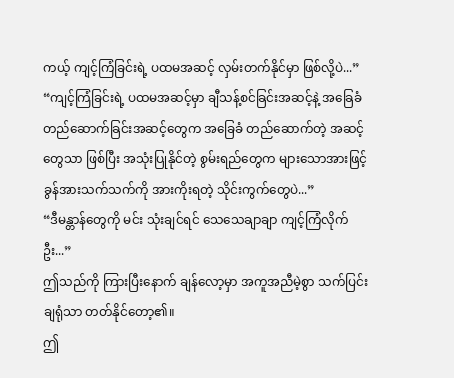ကယ့် ကျင့်ကြံခြင်းရဲ့ ပထမအဆင့် လှမ်းတက်နိုင်မှာ ဖြစ်လို့ပဲ...”
“ကျင့်ကြံခြင်းရဲ့ ပထမအဆင့်မှာ ချီသန့်စင်ခြင်းအဆင့်နဲ့ အခြေခံတည်ဆောက်ခြင်းအဆင့်တွေက အခြေခံ တည်ဆောက်တဲ့ အဆင့်တွေသာ ဖြစ်ပြီး အသုံးပြုနိုင်တဲ့ စွမ်းရည်တွေက များသောအားဖြင့် ခွန်အားသက်သက်ကို အားကိုးရတဲ့ သိုင်းကွက်တွေပဲ...”
“ဒီမန္တာန်တွေကို မင်း သုံးချင်ရင် သေသေချာချာ ကျင့်ကြံလိုက်ဦး...”
ဤသည်ကို ကြားပြီးနောက် ချန်လော့မှာ အကူအညီမဲ့စွာ သက်ပြင်းချရုံသာ တတ်နိုင်တော့၏။
ဤ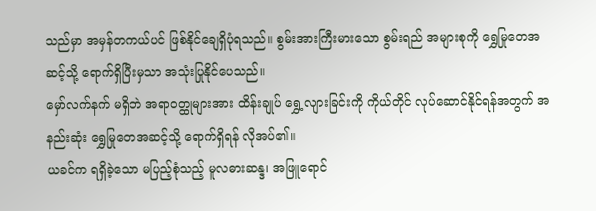သည်မှာ အမှန်တကယ်ပင် ဖြစ်နိုင်ချေရှိပုံရသည်။ စွမ်းအားကြီးမားသော စွမ်းရည် အများစုကို ရွှေမြုတေအဆင့်သို့ ရောက်ရှိပြီးမှသာ အသုံးပြုနိုင်ပေသည်။
မှော်လက်နက် မရှိဘဲ အရာဝတ္ထုများအား ထိန်းချုပ် ရွှေ့လျားခြင်းကို ကိုယ်တိုင် လုပ်ဆောင်နိုင်ရန်အတွက် အနည်းဆုံး ရွှေမြုတေအဆင့်သို့ ရောက်ရှိရန် လိုအပ်၏။
ယခင်က ရရှိခဲ့သော မပြည့်စုံသည့် မူလဓားဆန္ဒ၊ အဖြူရောင်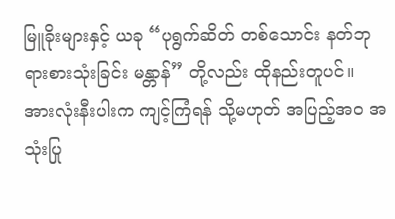မြူခိုးများနှင့် ယခု “ပုရွက်ဆိတ် တစ်သောင်း နတ်ဘုရားစားသုံးခြင်း မန္တာန်” တို့လည်း ထိုနည်းတူပင်။
အားလုံးနီးပါးက ကျင့်ကြံရန် သို့မဟုတ် အပြည့်အဝ အသုံးပြု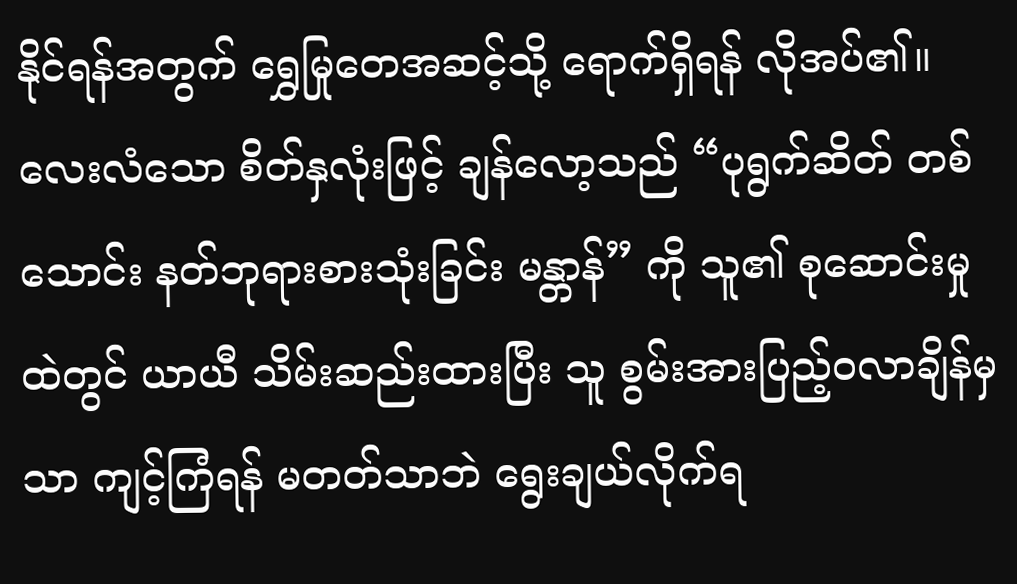နိုင်ရန်အတွက် ရွှေမြုတေအဆင့်သို့ ရောက်ရှိရန် လိုအပ်၏။
လေးလံသော စိတ်နှလုံးဖြင့် ချန်လော့သည် “ပုရွက်ဆိတ် တစ်သောင်း နတ်ဘုရားစားသုံးခြင်း မန္တာန်” ကို သူ၏ စုဆောင်းမှုထဲတွင် ယာယီ သိမ်းဆည်းထားပြီး သူ စွမ်းအားပြည့်ဝလာချိန်မှသာ ကျင့်ကြံရန် မတတ်သာဘဲ ရွေးချယ်လိုက်ရ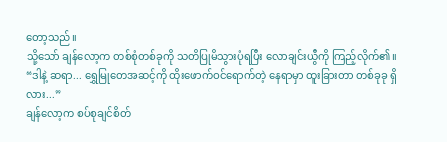တော့သည်။
သို့သော် ချန်လော့က တစ်စုံတစ်ခုကို သတိပြုမိသွားပုံရပြီး လောချင်းယွီကို ကြည့်လိုက်၏။
“ဒါနဲ့ ဆရာ... ရွှေမြုတေအဆင့်ကို ထိုးဖောက်ဝင်ရောက်တဲ့ နေရာမှာ ထူးခြားတာ တစ်ခုခု ရှိလား...”
ချန်လော့က စပ်စုချင်စိတ်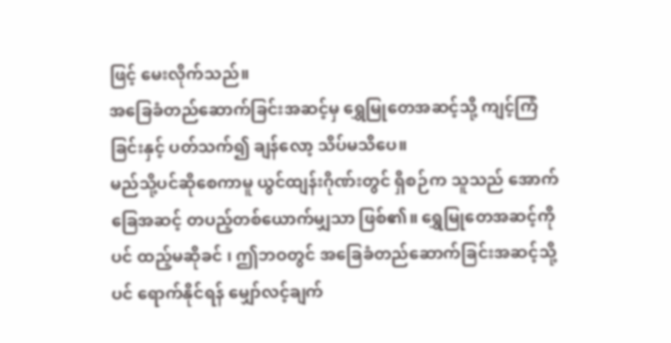ဖြင့် မေးလိုက်သည်။
အခြေခံတည်ဆောက်ခြင်းအဆင့်မှ ရွှေမြုတေအဆင့်သို့ ကျင့်ကြံခြင်းနှင့် ပတ်သက်၍ ချန်လော့ သိပ်မသိပေ။
မည်သို့ပင်ဆိုစေကာမူ ယွင်ထျန်းဂိုဏ်းတွင် ရှိစဉ်က သူသည် အောက်ခြေအဆင့် တပည့်တစ်ယောက်မျှသာ ဖြစ်၏။ ရွှေမြုတေအဆင့်ကိုပင် ထည့်မဆိုခင် ၊ ဤဘဝတွင် အခြေခံတည်ဆောက်ခြင်းအဆင့်သို့ပင် ရောက်နိုင်ရန် မျှော်လင့်ချက်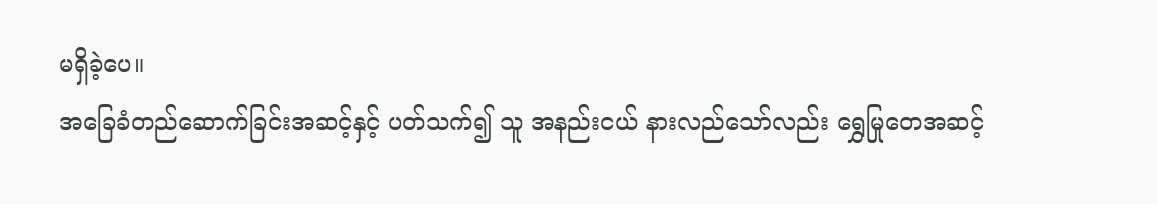မရှိခဲ့ပေ။
အခြေခံတည်ဆောက်ခြင်းအဆင့်နှင့် ပတ်သက်၍ သူ အနည်းငယ် နားလည်သော်လည်း ရွှေမြုတေအဆင့်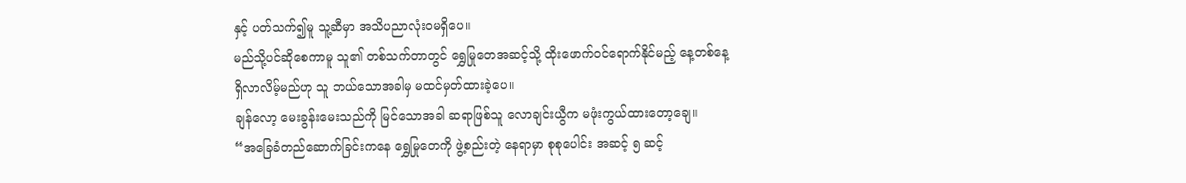နှင့် ပတ်သက်၍မူ သူ့ဆီမှာ အသိပညာလုံးဝမရှိပေ။
မည်သို့ပင်ဆိုစေကာမူ သူ၏ တစ်သက်တာတွင် ရွှေမြုတေအဆင့်သို့ ထိုးဖောက်ဝင်ရောက်နိုင်မည့် နေ့တစ်နေ့ ရှိလာလိမ့်မည်ဟု သူ ဘယ်သောအခါမှ မထင်မှတ်ထားခဲ့ပေ။
ချန်လော့ မေးခွန်းမေးသည်ကို မြင်သောအခါ ဆရာဖြစ်သူ လောချင်းယွီက မဖုံးကွယ်ထားတော့ချေ။
“အခြေခံတည်ဆောက်ခြင်းကနေ ရွှေမြုတေကို ဖွဲ့စည်းတဲ့ နေရာမှာ စုစုပေါင်း အဆင့် ၅ ဆင့်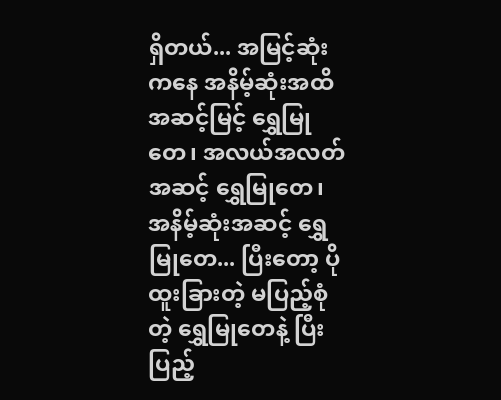ရှိတယ်... အမြင့်ဆုံးကနေ အနိမ့်ဆုံးအထိ အဆင့်မြင့် ရွှေမြုတေ၊ အလယ်အလတ်အဆင့် ရွှေမြုတေ၊ အနိမ့်ဆုံးအဆင့် ရွှေမြုတေ... ပြီးတော့ ပိုထူးခြားတဲ့ မပြည့်စုံတဲ့ ရွှေမြုတေနဲ့ ပြီးပြည့်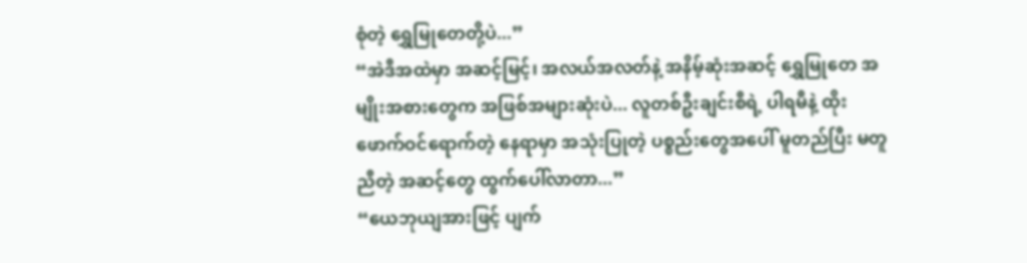စုံတဲ့ ရွှေမြုတေတို့ပဲ...”
“အဲဒီအထဲမှာ အဆင့်မြင့်၊ အလယ်အလတ်နဲ့ အနိမ့်ဆုံးအဆင့် ရွှေမြုတေ အမျိုးအစားတွေက အဖြစ်အများဆုံးပဲ... လူတစ်ဦးချင်းစီရဲ့ ပါရမီနဲ့ ထိုးဖောက်ဝင်ရောက်တဲ့ နေရာမှာ အသုံးပြုတဲ့ ပစ္စည်းတွေအပေါ် မူတည်ပြီး မတူညီတဲ့ အဆင့်တွေ ထွက်ပေါ်လာတာ...”
“ယေဘုယျအားဖြင့် ပျက်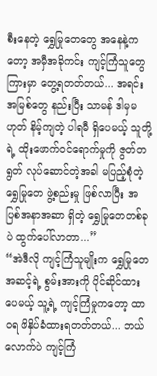စီးနေတဲ့ ရွှေမြုတေတွေ အနေနဲ့ကတော့ အမှီအခိုကင်း ကျင့်ကြံသူတွေကြားမှာ တွေ့ရတတ်တယ်... အရင်းအမြစ်တွေ နည်းပြီး သာမန် ဒါမှမဟုတ် နိမ့်ကျတဲ့ ပါရမီ ရှိပေမယ့် သူတို့ရဲ့ ထိုးဖောက်ဝင်ရောက်မှုကို ဇွတ်တရွတ် လုပ်ဆောင်တဲ့အခါ မပြည့်စုံတဲ့ ရွှေမြုတေ ဖွဲ့စည်းမှု ဖြစ်လာပြီး အပြစ်အနာအဆာ ရှိတဲ့ ရွှေမြုတေတစ်ခုပဲ ထွက်ပေါ်လာတာ...”
“အဲဒီလို ကျင့်ကြံသူမျိုးက ရွှေမြုတေအဆင့်ရဲ့ စွမ်းအားကို ပိုင်ဆိုင်ထားပေမယ့် သူ့ရဲ့ ကျင့်ကြံမှုကတော့ ထာဝရ ဖိနှိပ်ခံထားရတတ်တယ်... ဘယ်လောက်ပဲ ကျင့်ကြံ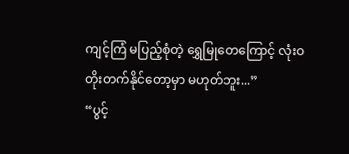ကျင့်ကြံ မပြည့်စုံတဲ့ ရွှေမြုတေကြောင့် လုံးဝ တိုးတက်နိုင်တော့မှာ မဟုတ်ဘူး...”
“ပွင့်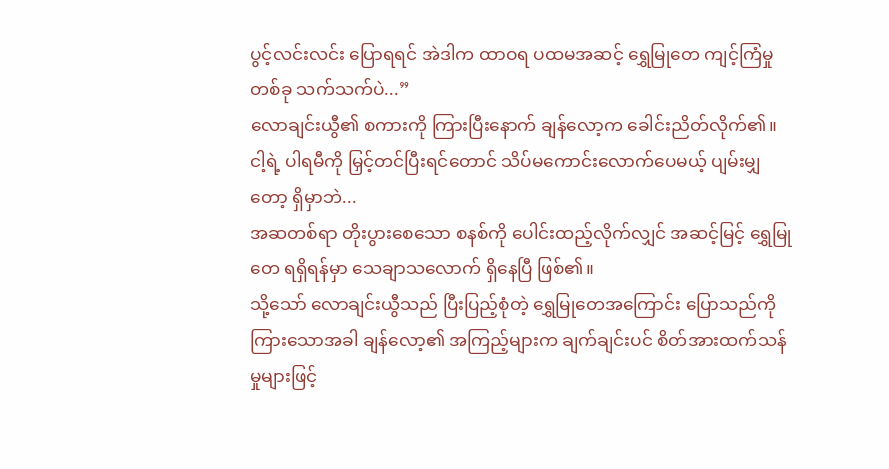ပွင့်လင်းလင်း ပြောရရင် အဲဒါက ထာဝရ ပထမအဆင့် ရွှေမြုတေ ကျင့်ကြံမှုတစ်ခု သက်သက်ပဲ...”
လောချင်းယွီ၏ စကားကို ကြားပြီးနောက် ချန်လော့က ခေါင်းညိတ်လိုက်၏။
ငါ့ရဲ့ ပါရမီကို မြှင့်တင်ပြီးရင်တောင် သိပ်မကောင်းလောက်ပေမယ့် ပျမ်းမျှတော့ ရှိမှာဘဲ...
အဆတစ်ရာ တိုးပွားစေသော စနစ်ကို ပေါင်းထည့်လိုက်လျှင် အဆင့်မြင့် ရွှေမြုတေ ရရှိရန်မှာ သေချာသလောက် ရှိနေပြီ ဖြစ်၏။
သို့သော် လောချင်းယွီသည် ပြီးပြည့်စုံတဲ့ ရွှေမြုတေအကြောင်း ပြောသည်ကို ကြားသောအခါ ချန်လော့၏ အကြည့်များက ချက်ချင်းပင် စိတ်အားထက်သန်မှုများဖြင့်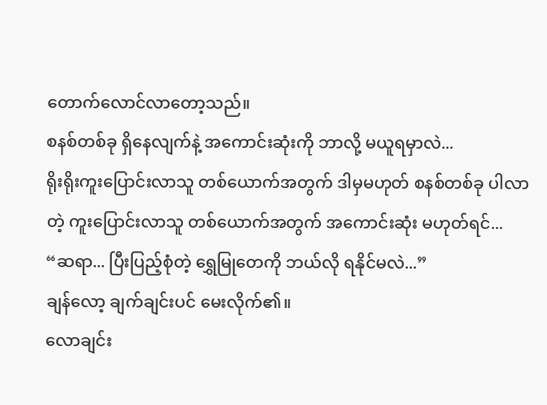တောက်လောင်လာတော့သည်။
စနစ်တစ်ခု ရှိနေလျက်နဲ့ အကောင်းဆုံးကို ဘာလို့ မယူရမှာလဲ...
ရိုးရိုးကူးပြောင်းလာသူ တစ်ယောက်အတွက် ဒါမှမဟုတ် စနစ်တစ်ခု ပါလာတဲ့ ကူးပြောင်းလာသူ တစ်ယောက်အတွက် အကောင်းဆုံး မဟုတ်ရင်...
“ဆရာ... ပြီးပြည့်စုံတဲ့ ရွှေမြုတေကို ဘယ်လို ရနိုင်မလဲ...”
ချန်လော့ ချက်ချင်းပင် မေးလိုက်၏။
လောချင်း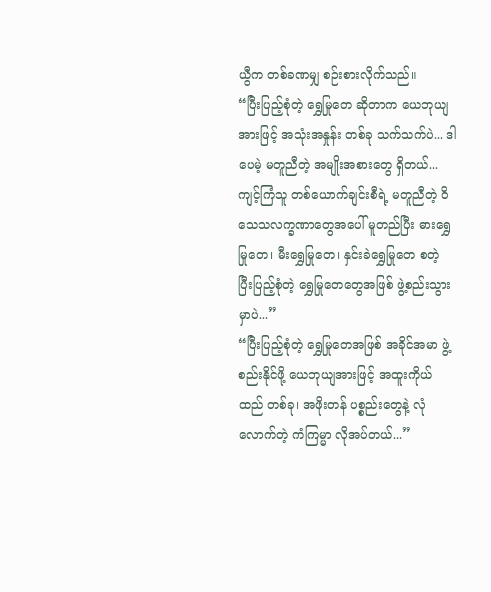ယွီက တစ်ခဏမျှ စဉ်းစားလိုက်သည်။
“ပြီးပြည့်စုံတဲ့ ရွှေမြုတေ ဆိုတာက ယေဘုယျအားဖြင့် အသုံးအနှုန်း တစ်ခု သက်သက်ပဲ... ဒါပေမဲ့ မတူညီတဲ့ အမျိုးအစားတွေ ရှိတယ်... ကျင့်ကြံသူ တစ်ယောက်ချင်းစီရဲ့ မတူညီတဲ့ ဝိသေသလက္ခဏာတွေအပေါ် မူတည်ပြီး ဓားရွှေမြုတေ၊ မီးရွှေမြုတေ၊ နှင်းခဲရွှေမြုတေ စတဲ့ ပြီးပြည့်စုံတဲ့ ရွှေမြုတေတွေအဖြစ် ဖွဲ့စည်းသွားမှာပဲ...”
“ပြီးပြည့်စုံတဲ့ ရွှေမြုတေအဖြစ် အခိုင်အမာ ဖွဲ့စည်းနိုင်ဖို့ ယေဘုယျအားဖြင့် အထူးကိုယ်ထည် တစ်ခု၊ အဖိုးတန် ပစ္စည်းတွေနဲ့ လုံလောက်တဲ့ ကံကြမ္မာ လိုအပ်တယ်...”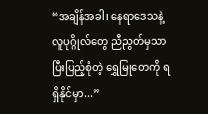“အချိန်အခါ၊ နေရာဒေသနဲ့ လူပုဂ္ဂိုလ်တွေ ညီညွတ်မှသာ ပြီးပြည့်စုံတဲ့ ရွှေမြုတေကို ရရှိနိုင်မှာ...”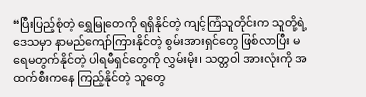“ပြီးပြည့်စုံတဲ့ ရွှေမြုတေကို ရရှိနိုင်တဲ့ ကျင့်ကြံသူတိုင်းက သူတို့ရဲ့ ဒေသမှာ နာမည်ကျော်ကြားနိုင်တဲ့ စွမ်းအားရှင်တွေ ဖြစ်လာပြီး မရေမတွက်နိုင်တဲ့ ပါရမီရှင်တွေကို လွှမ်းမိုး၊ သတ္တဝါ အားလုံးကို အထက်စီးကနေ ကြည့်နိုင်တဲ့ သူတွေ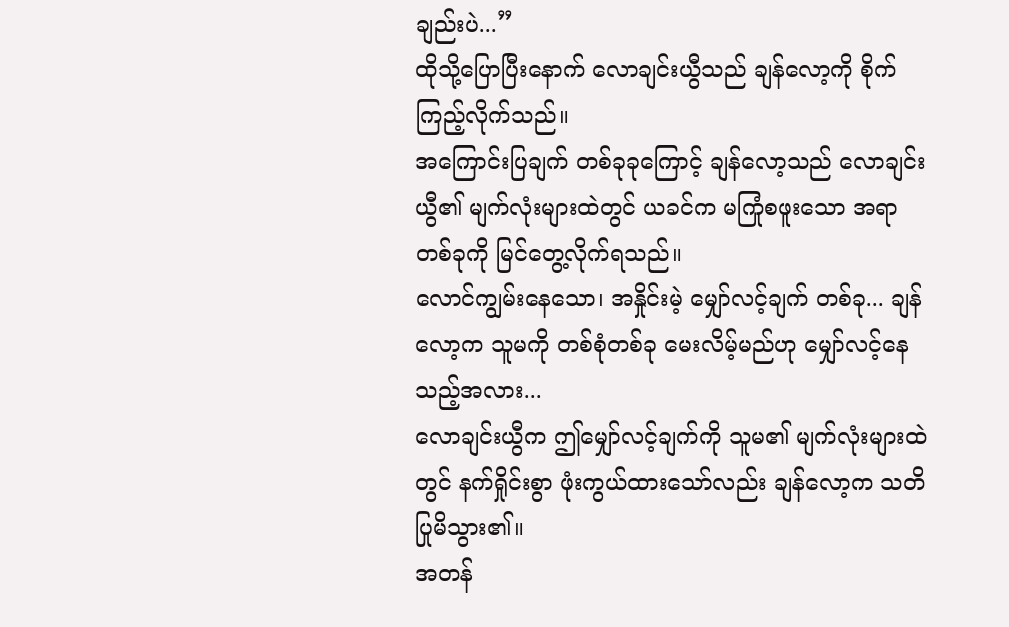ချည်းပဲ...”
ထိုသို့ပြောပြီးနောက် လောချင်းယွီသည် ချန်လော့ကို စိုက်ကြည့်လိုက်သည်။
အကြောင်းပြချက် တစ်ခုခုကြောင့် ချန်လော့သည် လောချင်းယွီ၏ မျက်လုံးများထဲတွင် ယခင်က မကြုံစဖူးသော အရာတစ်ခုကို မြင်တွေ့လိုက်ရသည်။
လောင်ကျွမ်းနေသော၊ အနှိုင်းမဲ့ မျှော်လင့်ချက် တစ်ခု... ချန်လော့က သူမကို တစ်စုံတစ်ခု မေးလိမ့်မည်ဟု မျှော်လင့်နေသည့်အလား...
လောချင်းယွီက ဤမျှော်လင့်ချက်ကို သူမ၏ မျက်လုံးများထဲတွင် နက်ရှိုင်းစွာ ဖုံးကွယ်ထားသော်လည်း ချန်လော့က သတိပြုမိသွား၏။
အတန်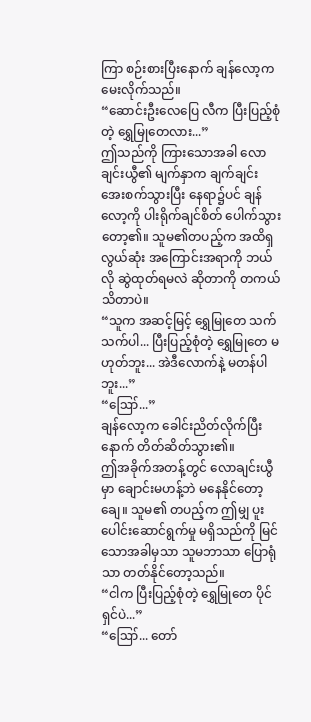ကြာ စဉ်းစားပြီးနောက် ချန်လော့က မေးလိုက်သည်။
“ဆောင်းဦးလေပြေ လီက ပြီးပြည့်စုံတဲ့ ရွှေမြုတေလား...”
ဤသည်ကို ကြားသောအခါ လောချင်းယွီ၏ မျက်နှာက ချက်ချင်း အေးစက်သွားပြီး နေရာ၌ပင် ချန်လော့ကို ပါးရိုက်ချင်စိတ် ပေါက်သွားတော့၏။ သူမ၏တပည့်က အထိရှလွယ်ဆုံး အကြောင်းအရာကို ဘယ်လို ဆွဲထုတ်ရမလဲ ဆိုတာကို တကယ် သိတာပဲ။
“သူက အဆင့်မြင့် ရွှေမြုတေ သက်သက်ပါ... ပြီးပြည့်စုံတဲ့ ရွှေမြုတေ မဟုတ်ဘူး... အဲဒီလောက်နဲ့ မတန်ပါဘူး...”
“ဪ...”
ချန်လော့က ခေါင်းညိတ်လိုက်ပြီးနောက် တိတ်ဆိတ်သွား၏။
ဤအခိုက်အတန့်တွင် လောချင်းယွီမှာ ချောင်းမဟန့်ဘဲ မနေနိုင်တော့ချေ။ သူမ၏ တပည့်က ဤမျှ ပူးပေါင်းဆောင်ရွက်မှု မရှိသည်ကို မြင်သောအခါမှသာ သူမဘာသာ ပြောရုံသာ တတ်နိုင်တော့သည်။
“ငါက ပြီးပြည့်စုံတဲ့ ရွှေမြုတေ ပိုင်ရှင်ပဲ...”
“ဪ... တော်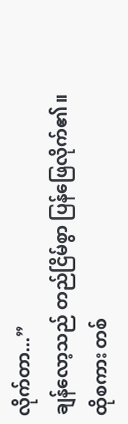လိုက်တာ...”
ချန်လော့သည် တည်ငြိမ်စွာ ပြန်ဖြေလိုက်၏။
ထိုစကား တစ်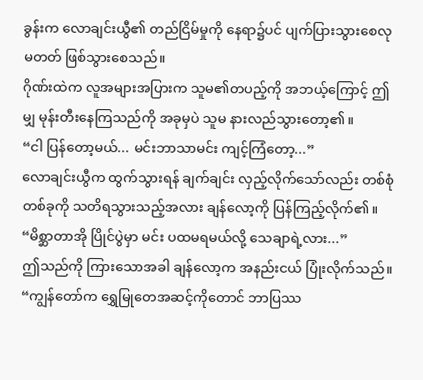ခွန်းက လောချင်းယွီ၏ တည်ငြိမ်မှုကို နေရာ၌ပင် ပျက်ပြားသွားစေလုမတတ် ဖြစ်သွားစေသည်။
ဂိုဏ်းထဲက လူအများအပြားက သူမ၏တပည့်ကို အဘယ့်ကြောင့် ဤမျှ မုန်းတီးနေကြသည်ကို အခုမှပဲ သူမ နားလည်သွားတော့၏။
“ငါ ပြန်တော့မယ်... မင်းဘာသာမင်း ကျင့်ကြံတော့...”
လောချင်းယွီက ထွက်သွားရန် ချက်ချင်း လှည့်လိုက်သော်လည်း တစ်စုံတစ်ခုကို သတိရသွားသည့်အလား ချန်လော့ကို ပြန်ကြည့်လိုက်၏။
“မိစ္ဆာတာအို ပြိုင်ပွဲမှာ မင်း ပထမရမယ်လို့ သေချာရဲ့လား...”
ဤသည်ကို ကြားသောအခါ ချန်လော့က အနည်းငယ် ပြုံးလိုက်သည်။
“ကျွန်တော်က ရွှေမြုတေအဆင့်ကိုတောင် ဘာပြဿ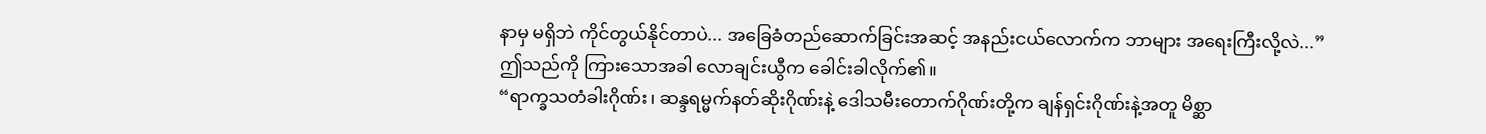နာမှ မရှိဘဲ ကိုင်တွယ်နိုင်တာပဲ... အခြေခံတည်ဆောက်ခြင်းအဆင့် အနည်းငယ်လောက်က ဘာများ အရေးကြီးလို့လဲ...”
ဤသည်ကို ကြားသောအခါ လောချင်းယွီက ခေါင်းခါလိုက်၏။
“ရာက္ခသတံခါးဂိုဏ်း၊ ဆန္ဒရမ္မက်နတ်ဆိုးဂိုဏ်းနဲ့ ဒေါသမီးတောက်ဂိုဏ်းတို့က ချန်ရှင်းဂိုဏ်းနဲ့အတူ မိစ္ဆာ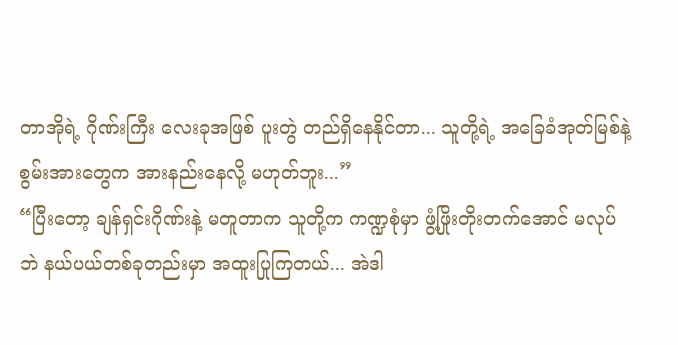တာအိုရဲ့ ဂိုဏ်းကြီး လေးခုအဖြစ် ပူးတွဲ တည်ရှိနေနိုင်တာ... သူတို့ရဲ့ အခြေခံအုတ်မြစ်နဲ့ စွမ်းအားတွေက အားနည်းနေလို့ မဟုတ်ဘူး...”
“ပြီးတော့ ချန်ရှင်းဂိုဏ်းနဲ့ မတူတာက သူတို့က ကဏ္ဍစုံမှာ ဖွံ့ဖြိုးတိုးတက်အောင် မလုပ်ဘဲ နယ်ပယ်တစ်ခုတည်းမှာ အထူးပြုကြတယ်... အဲဒါ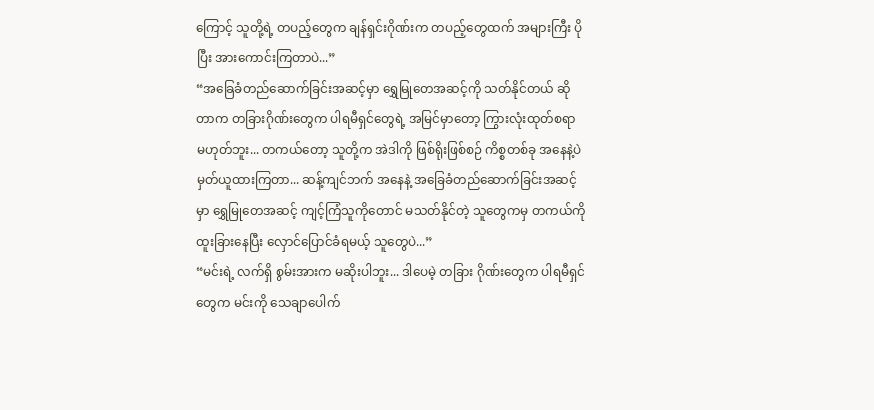ကြောင့် သူတို့ရဲ့ တပည့်တွေက ချန်ရှင်းဂိုဏ်းက တပည့်တွေထက် အများကြီး ပိုပြီး အားကောင်းကြတာပဲ...”
“အခြေခံတည်ဆောက်ခြင်းအဆင့်မှာ ရွှေမြုတေအဆင့်ကို သတ်နိုင်တယ် ဆိုတာက တခြားဂိုဏ်းတွေက ပါရမီရှင်တွေရဲ့ အမြင်မှာတော့ ကြွားလုံးထုတ်စရာ မဟုတ်ဘူး... တကယ်တော့ သူတို့က အဲဒါကို ဖြစ်ရိုးဖြစ်စဉ် ကိစ္စတစ်ခု အနေနဲ့ပဲ မှတ်ယူထားကြတာ... ဆန့်ကျင်ဘက် အနေနဲ့ အခြေခံတည်ဆောက်ခြင်းအဆင့်မှာ ရွှေမြုတေအဆင့် ကျင့်ကြံသူကိုတောင် မသတ်နိုင်တဲ့ သူတွေကမှ တကယ်ကို ထူးခြားနေပြီး လှောင်ပြောင်ခံရမယ့် သူတွေပဲ...”
“မင်းရဲ့ လက်ရှိ စွမ်းအားက မဆိုးပါဘူး... ဒါပေမဲ့ တခြား ဂိုဏ်းတွေက ပါရမီရှင်တွေက မင်းကို သေချာပေါက်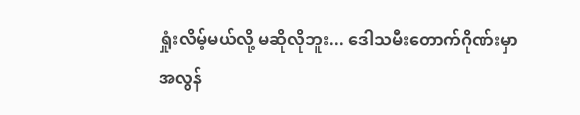ရှုံးလိမ့်မယ်လို့ မဆိုလိုဘူး... ဒေါသမီးတောက်ဂိုဏ်းမှာ အလွန်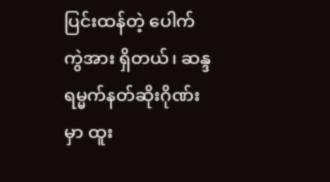ပြင်းထန်တဲ့ ပေါက်ကွဲအား ရှိတယ်၊ ဆန္ဒရမ္မက်နတ်ဆိုးဂိုဏ်းမှာ ထူး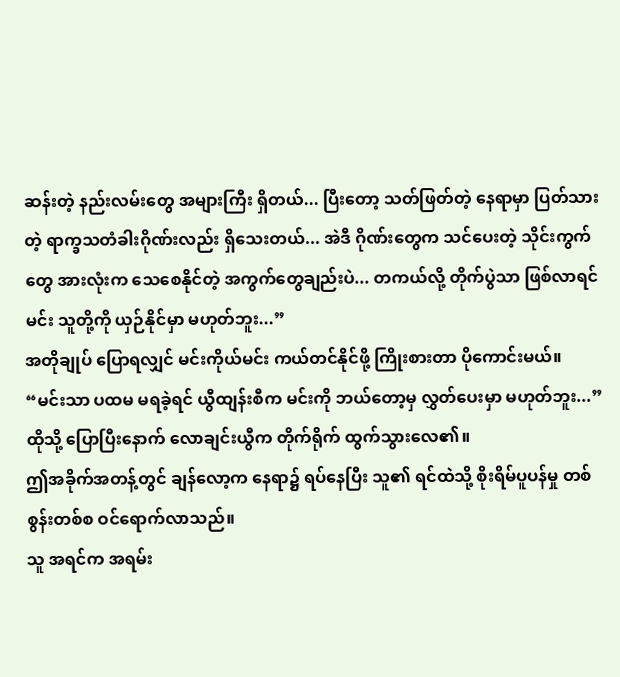ဆန်းတဲ့ နည်းလမ်းတွေ အများကြီး ရှိတယ်... ပြီးတော့ သတ်ဖြတ်တဲ့ နေရာမှာ ပြတ်သားတဲ့ ရာက္ခသတံခါးဂိုဏ်းလည်း ရှိသေးတယ်... အဲဒီ ဂိုဏ်းတွေက သင်ပေးတဲ့ သိုင်းကွက်တွေ အားလုံးက သေစေနိုင်တဲ့ အကွက်တွေချည်းပဲ... တကယ်လို့ တိုက်ပွဲသာ ဖြစ်လာရင် မင်း သူတို့ကို ယှဉ်နိုင်မှာ မဟုတ်ဘူး...”
အတိုချုပ် ပြောရလျှင် မင်းကိုယ်မင်း ကယ်တင်နိုင်ဖို့ ကြိုးစားတာ ပိုကောင်းမယ်။
“မင်းသာ ပထမ မရခဲ့ရင် ယွီထျန်းစီက မင်းကို ဘယ်တော့မှ လွှတ်ပေးမှာ မဟုတ်ဘူး...”
ထိုသို့ ပြောပြီးနောက် လောချင်းယွီက တိုက်ရိုက် ထွက်သွားလေ၏။
ဤအခိုက်အတန့်တွင် ချန်လော့က နေရာ၌ ရပ်နေပြီး သူ၏ ရင်ထဲသို့ စိုးရိမ်ပူပန်မှု တစ်စွန်းတစ်စ ဝင်ရောက်လာသည်။
သူ အရင်က အရမ်း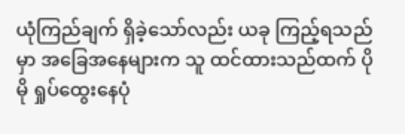ယုံကြည်ချက် ရှိခဲ့သော်လည်း ယခု ကြည့်ရသည်မှာ အခြေအနေများက သူ ထင်ထားသည်ထက် ပိုမို ရှုပ်ထွေးနေပုံ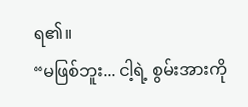ရ၏။
“မဖြစ်ဘူး... ငါ့ရဲ့ စွမ်းအားကို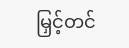မြှင့်တင်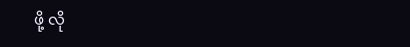ဖို့ လို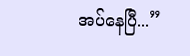အပ်နေပြီ...”